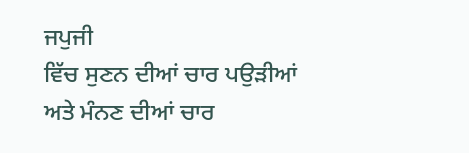ਜਪੁਜੀ
ਵਿੱਚ ਸੁਣਨ ਦੀਆਂ ਚਾਰ ਪਉੜੀਆਂ ਅਤੇ ਮੰਨਣ ਦੀਆਂ ਚਾਰ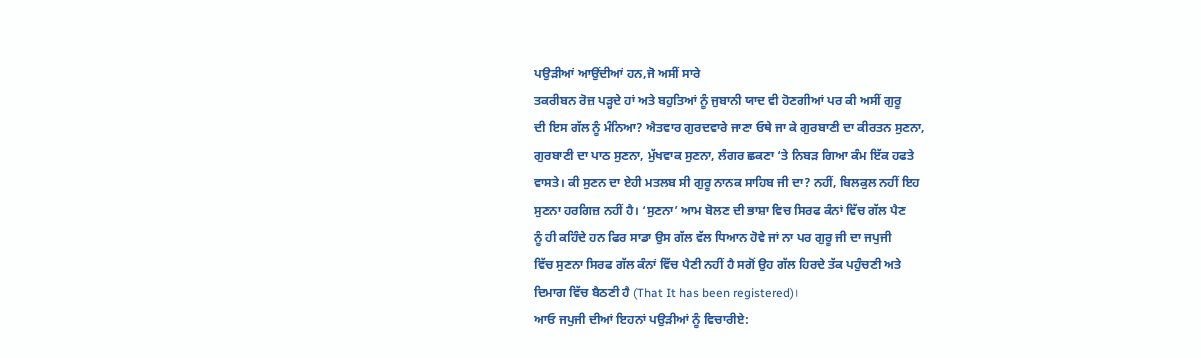ਪਉੜੀਆਂ ਆਉਂਦੀਆਂ ਹਨ,ਜੋ ਅਸੀਂ ਸਾਰੇ
ਤਕਰੀਬਨ ਰੋਜ਼ ਪੜ੍ਹਦੇ ਹਾਂ ਅਤੇ ਬਹੁਤਿਆਂ ਨੂੰ ਜੁਬਾਨੀ ਯਾਦ ਵੀ ਹੋਣਗੀਆਂ ਪਰ ਕੀ ਅਸੀਂ ਗੁਰੂ
ਦੀ ਇਸ ਗੱਲ ਨੂੰ ਮੰਨਿਆ? ਐਤਵਾਰ ਗੁਰਦਵਾਰੇ ਜਾਣਾ ਓਥੇ ਜਾ ਕੇ ਗੁਰਬਾਣੀ ਦਾ ਕੀਰਤਨ ਸੁਣਨਾ,
ਗੁਰਬਾਣੀ ਦਾ ਪਾਠ ਸੁਣਨਾ, ਮੁੱਖਵਾਕ ਸੁਣਨਾ, ਲੰਗਰ ਛਕਣਾ ‘ਤੇ ਨਿਬੜ ਗਿਆ ਕੰਮ ਇੱਕ ਹਫਤੇ
ਵਾਸਤੇ। ਕੀ ਸੁਣਨ ਦਾ ਏਹੀ ਮਤਲਬ ਸੀ ਗੁਰੂ ਨਾਨਕ ਸਾਹਿਬ ਜੀ ਦਾ? ਨਹੀਂ, ਬਿਲਕੁਲ ਨਹੀਂ ਇਹ
ਸੁਣਨਾ ਹਰਗਿਜ਼ ਨਹੀਂ ਹੈ। ‘ਸੁਣਨਾ’ ਆਮ ਬੋਲਣ ਦੀ ਭਾਸ਼ਾ ਵਿਚ ਸਿਰਫ ਕੰਨਾਂ ਵਿੱਚ ਗੱਲ ਪੈਣ
ਨੂੰ ਹੀ ਕਹਿੰਦੇ ਹਨ ਫਿਰ ਸਾਡਾ ਉਸ ਗੱਲ ਵੱਲ ਧਿਆਨ ਹੋਵੇ ਜਾਂ ਨਾ ਪਰ ਗੁਰੂ ਜੀ ਦਾ ਜਪੁਜੀ
ਵਿੱਚ ਸੁਣਨਾ ਸਿਰਫ ਗੱਲ ਕੰਨਾਂ ਵਿੱਚ ਪੈਣੀ ਨਹੀਂ ਹੈ ਸਗੋਂ ਉਹ ਗੱਲ ਹਿਰਦੇ ਤੱਕ ਪਹੁੰਚਣੀ ਅਤੇ
ਦਿਮਾਗ ਵਿੱਚ ਬੈਠਣੀ ਹੈ (That It has been registered)।
ਆਓ ਜਪੁਜੀ ਦੀਆਂ ਇਹਨਾਂ ਪਉੜੀਆਂ ਨੂੰ ਵਿਚਾਰੀਏ: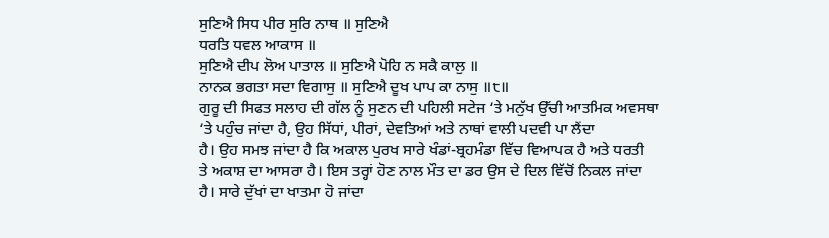ਸੁਣਿਐ ਸਿਧ ਪੀਰ ਸੁਰਿ ਨਾਥ ॥ ਸੁਣਿਐ
ਧਰਤਿ ਧਵਲ ਆਕਾਸ ॥
ਸੁਣਿਐ ਦੀਪ ਲੋਅ ਪਾਤਾਲ ॥ ਸੁਣਿਐ ਪੋਹਿ ਨ ਸਕੈ ਕਾਲੁ ॥
ਨਾਨਕ ਭਗਤਾ ਸਦਾ ਵਿਗਾਸੁ ॥ ਸੁਣਿਐ ਦੂਖ ਪਾਪ ਕਾ ਨਾਸੁ ॥੮॥
ਗੁਰੂ ਦੀ ਸਿਫਤ ਸਲਾਹ ਦੀ ਗੱਲ ਨੂੰ ਸੁਣਨ ਦੀ ਪਹਿਲੀ ਸਟੇਜ ‘ਤੇ ਮਨੁੱਖ ਉੱਚੀ ਆਤਮਿਕ ਅਵਸਥਾ
‘ਤੇ ਪਹੁੰਚ ਜਾਂਦਾ ਹੈ, ਉਹ ਸਿੱਧਾਂ, ਪੀਰਾਂ, ਦੇਵਤਿਆਂ ਅਤੇ ਨਾਥਾਂ ਵਾਲੀ ਪਦਵੀ ਪਾ ਲੈਂਦਾ
ਹੈ। ਉਹ ਸਮਝ ਜਾਂਦਾ ਹੈ ਕਿ ਅਕਾਲ ਪੁਰਖ ਸਾਰੇ ਖੰਡਾਂ-ਬ੍ਰਹਮੰਡਾ ਵਿੱਚ ਵਿਆਪਕ ਹੈ ਅਤੇ ਧਰਤੀ
ਤੇ ਅਕਾਸ਼ ਦਾ ਆਸਰਾ ਹੈ। ਇਸ ਤਰ੍ਹਾਂ ਹੋਣ ਨਾਲ ਮੌਤ ਦਾ ਡਰ ਉਸ ਦੇ ਦਿਲ ਵਿੱਚੋਂ ਨਿਕਲ ਜਾਂਦਾ
ਹੈ। ਸਾਰੇ ਦੁੱਖਾਂ ਦਾ ਖਾਤਮਾ ਹੋ ਜਾਂਦਾ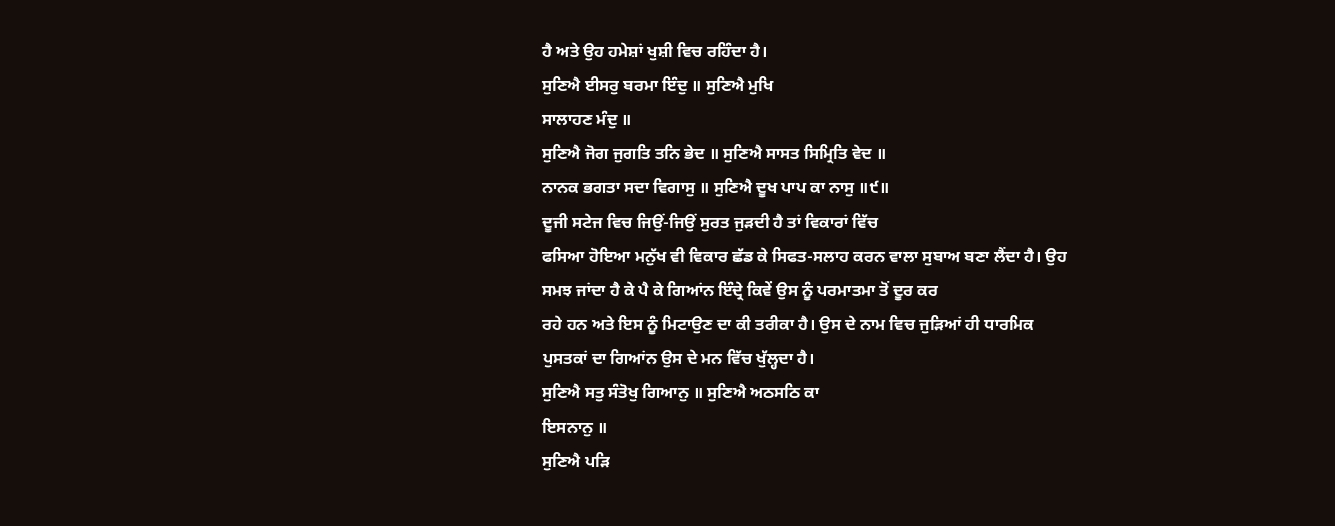ਹੈ ਅਤੇ ਉਹ ਹਮੇਸ਼ਾਂ ਖੁਸ਼ੀ ਵਿਚ ਰਹਿੰਦਾ ਹੈ।
ਸੁਣਿਐ ਈਸਰੁ ਬਰਮਾ ਇੰਦੁ ॥ ਸੁਣਿਐ ਮੁਖਿ
ਸਾਲਾਹਣ ਮੰਦੁ ॥
ਸੁਣਿਐ ਜੋਗ ਜੁਗਤਿ ਤਨਿ ਭੇਦ ॥ ਸੁਣਿਐ ਸਾਸਤ ਸਿਮ੍ਰਿਤਿ ਵੇਦ ॥
ਨਾਨਕ ਭਗਤਾ ਸਦਾ ਵਿਗਾਸੁ ॥ ਸੁਣਿਐ ਦੂਖ ਪਾਪ ਕਾ ਨਾਸੁ ॥੯॥
ਦੂਜੀ ਸਟੇਜ ਵਿਚ ਜਿਉਂ-ਜਿਉਂ ਸੁਰਤ ਜੁੜਦੀ ਹੈ ਤਾਂ ਵਿਕਾਰਾਂ ਵਿੱਚ
ਫਸਿਆ ਹੋਇਆ ਮਨੁੱਖ ਵੀ ਵਿਕਾਰ ਛੱਡ ਕੇ ਸਿਫਤ-ਸਲਾਹ ਕਰਨ ਵਾਲਾ ਸੁਬਾਅ ਬਣਾ ਲੈਂਦਾ ਹੈ। ਉਹ
ਸਮਝ ਜਾਂਦਾ ਹੈ ਕੇ ਪੈ ਕੇ ਗਿਆਂਨ ਇੰਦ੍ਰੇ ਕਿਵੇਂ ਉਸ ਨੂੰ ਪਰਮਾਤਮਾ ਤੋਂ ਦੂਰ ਕਰ
ਰਹੇ ਹਨ ਅਤੇ ਇਸ ਨੂੰ ਮਿਟਾਉਣ ਦਾ ਕੀ ਤਰੀਕਾ ਹੈ। ਉਸ ਦੇ ਨਾਮ ਵਿਚ ਜੁੜਿਆਂ ਹੀ ਧਾਰਮਿਕ
ਪੁਸਤਕਾਂ ਦਾ ਗਿਆਂਨ ਉਸ ਦੇ ਮਨ ਵਿੱਚ ਖੁੱਲ੍ਹਦਾ ਹੈ।
ਸੁਣਿਐ ਸਤੁ ਸੰਤੋਖੁ ਗਿਆਨੁ ॥ ਸੁਣਿਐ ਅਠਸਠਿ ਕਾ
ਇਸਨਾਨੁ ॥
ਸੁਣਿਐ ਪੜਿ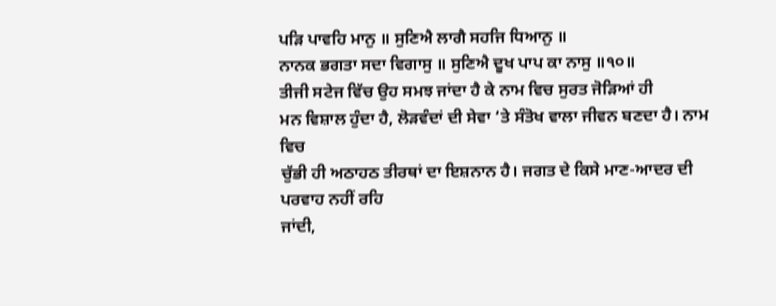ਪੜਿ ਪਾਵਹਿ ਮਾਨੁ ॥ ਸੁਣਿਐ ਲਾਗੈ ਸਹਜਿ ਧਿਆਨੁ ॥
ਨਾਨਕ ਭਗਤਾ ਸਦਾ ਵਿਗਾਸੁ ॥ ਸੁਣਿਐ ਦੂਖ ਪਾਪ ਕਾ ਨਾਸੁ ॥੧੦॥
ਤੀਜੀ ਸਟੇਜ ਵਿੱਚ ਉਹ ਸਮਝ ਜਾਂਦਾ ਹੈ ਕੇ ਨਾਮ ਵਿਚ ਸੁਰਤ ਜੋੜਿਆਂ ਹੀ
ਮਨ ਵਿਸ਼ਾਲ ਹੁੰਦਾ ਹੈ, ਲੋੜਵੰਦਾਂ ਦੀ ਸੇਵਾ ‘ਤੇ ਸੰਤੋਖ ਵਾਲਾ ਜੀਵਨ ਬਣਦਾ ਹੈ। ਨਾਮ ਵਿਚ
ਚੁੱਭੀ ਹੀ ਅਠਾਹਠ ਤੀਰਥਾਂ ਦਾ ਇਸ਼ਨਾਨ ਹੈ। ਜਗਤ ਦੇ ਕਿਸੇ ਮਾਣ-ਆਦਰ ਦੀ ਪਰਵਾਹ ਨਹੀਂ ਰਹਿ
ਜਾਂਦੀ,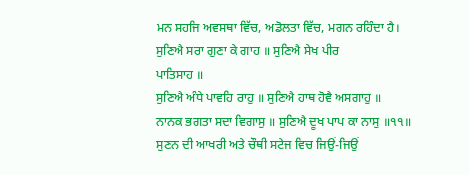ਮਨ ਸਹਜਿ ਅਵਸਥਾ ਵਿੱਚ, ਅਡੋਲਤਾ ਵਿੱਚ, ਮਗਨ ਰਹਿੰਦਾ ਹੈ।
ਸੁਣਿਐ ਸਰਾ ਗੁਣਾ ਕੇ ਗਾਹ ॥ ਸੁਣਿਐ ਸੇਖ ਪੀਰ
ਪਾਤਿਸਾਹ ॥
ਸੁਣਿਐ ਅੰਧੇ ਪਾਵਹਿ ਰਾਹੁ ॥ ਸੁਣਿਐ ਹਾਥ ਹੋਵੈ ਅਸਗਾਹੁ ॥
ਨਾਨਕ ਭਗਤਾ ਸਦਾ ਵਿਗਾਸੁ ॥ ਸੁਣਿਐ ਦੂਖ ਪਾਪ ਕਾ ਨਾਸੁ ॥੧੧॥
ਸੁਣਨ ਦੀ ਆਖਰੀ ਅਤੇ ਚੌਥੀ ਸਟੇਜ ਵਿਚ ਜਿਉਂ-ਜਿਉਂ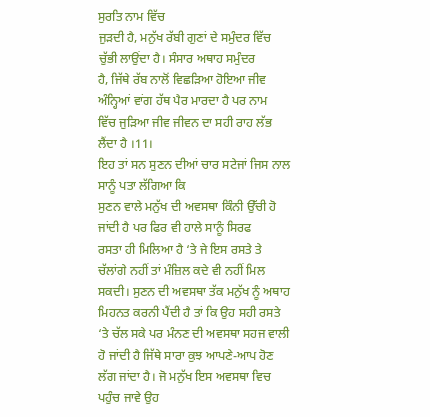ਸੁਰਤਿ ਨਾਮ ਵਿੱਚ
ਜੁੜਦੀ ਹੈ, ਮਨੁੱਖ ਰੱਬੀ ਗੁਣਾਂ ਦੇ ਸਮੁੰਦਰ ਵਿੱਚ ਚੁੱਭੀ ਲਾਉਂਦਾ ਹੈ। ਸੰਸਾਰ ਅਥਾਹ ਸਮੁੰਦਰ
ਹੈ, ਜਿੱਥੇ ਰੱਬ ਨਾਲੋਂ ਵਿਛੜਿਆ ਹੋਇਆ ਜੀਵ ਅੰਨ੍ਹਿਆਂ ਵਾਂਗ ਹੱਥ ਪੈਰ ਮਾਰਦਾ ਹੈ ਪਰ ਨਾਮ
ਵਿੱਚ ਜੁੜਿਆ ਜੀਵ ਜੀਵਨ ਦਾ ਸਹੀ ਰਾਹ ਲੱਭ ਲੈਂਦਾ ਹੈ ।11।
ਇਹ ਤਾਂ ਸਨ ਸੁਣਨ ਦੀਆਂ ਚਾਰ ਸਟੇਜਾਂ ਜਿਸ ਨਾਲ ਸਾਨੂੰ ਪਤਾ ਲੱਗਿਆ ਕਿ
ਸੁਣਨ ਵਾਲੇ ਮਨੁੱਖ ਦੀ ਅਵਸਥਾ ਕਿੰਨੀ ਉੱਚੀ ਹੋ ਜਾਂਦੀ ਹੈ ਪਰ ਫਿਰ ਵੀ ਹਾਲੇ ਸਾਨੂੰ ਸਿਰਫ
ਰਸਤਾ ਹੀ ਮਿਲਿਆ ਹੈ ‘ਤੇ ਜੇ ਇਸ ਰਸਤੇ ਤੇ ਚੱਲਾਂਗੇ ਨਹੀਂ ਤਾਂ ਮੰਜ਼ਿਲ ਕਦੇ ਵੀ ਨਹੀਂ ਮਿਲ
ਸਕਦੀ। ਸੁਣਨ ਦੀ ਅਵਸਥਾ ਤੱਕ ਮਨੁੱਖ ਨੂੰ ਅਥਾਹ ਮਿਹਨਤ ਕਰਨੀ ਪੈਂਦੀ ਹੈ ਤਾਂ ਕਿ ਉਹ ਸਹੀ ਰਸਤੇ
‘ਤੇ ਚੱਲ ਸਕੇ ਪਰ ਮੰਨਣ ਦੀ ਅਵਸਥਾ ਸਹਜ ਵਾਲੀ ਹੋ ਜਾਂਦੀ ਹੈ ਜਿੱਥੇ ਸਾਰਾ ਕੁਝ ਆਪਣੇ-ਆਪ ਹੋਣ
ਲੱਗ ਜਾਂਦਾ ਹੈ। ਜੋ ਮਨੁੱਖ ਇਸ ਅਵਸਥਾ ਵਿਚ ਪਹੁੰਚ ਜਾਵੇ ਉਹ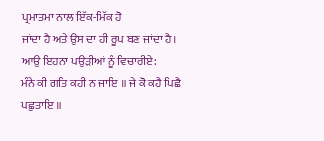ਪ੍ਰਮਾਤਮਾ ਨਾਲ ਇੱਕ-ਮਿੱਕ ਹੋ
ਜਾਂਦਾ ਹੈ ਅਤੇ ਉਸ ਦਾ ਹੀ ਰੂਪ ਬਣ ਜਾਂਦਾ ਹੈ। ਆਉ ਇਹਨਾ ਪਉੜੀਆਂ ਨੂੰ ਵਿਚਾਰੀਏ:
ਮੰਨੇ ਕੀ ਗਤਿ ਕਹੀ ਨ ਜਾਇ ॥ ਜੇ ਕੋ ਕਹੈ ਪਿਛੈ
ਪਛੁਤਾਇ ॥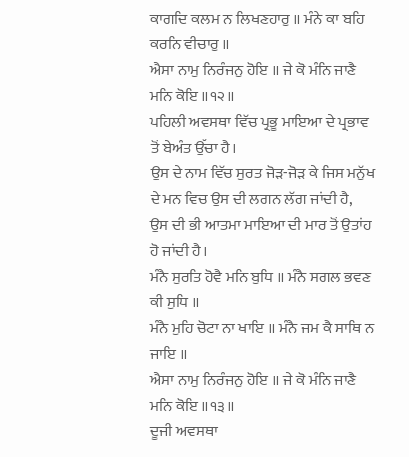ਕਾਗਦਿ ਕਲਮ ਨ ਲਿਖਣਹਾਰੁ ॥ ਮੰਨੇ ਕਾ ਬਹਿ ਕਰਨਿ ਵੀਚਾਰੁ ॥
ਐਸਾ ਨਾਮੁ ਨਿਰੰਜਨੁ ਹੋਇ ॥ ਜੇ ਕੋ ਮੰਨਿ ਜਾਣੈ ਮਨਿ ਕੋਇ ॥੧੨॥
ਪਹਿਲੀ ਅਵਸਥਾ ਵਿੱਚ ਪ੍ਰਭੂ ਮਾਇਆ ਦੇ ਪ੍ਰਭਾਵ ਤੋਂ ਬੇਅੰਤ ਉੱਚਾ ਹੈ।
ਉਸ ਦੇ ਨਾਮ ਵਿੱਚ ਸੁਰਤ ਜੋੜ-ਜੋੜ ਕੇ ਜਿਸ ਮਨੁੱਖ ਦੇ ਮਨ ਵਿਚ ਉਸ ਦੀ ਲਗਨ ਲੱਗ ਜਾਂਦੀ ਹੈ,
ਉਸ ਦੀ ਭੀ ਆਤਮਾ ਮਾਇਆ ਦੀ ਮਾਰ ਤੋਂ ਉਤਾਂਹ ਹੋ ਜਾਂਦੀ ਹੈ।
ਮੰਨੈ ਸੁਰਤਿ ਹੋਵੈ ਮਨਿ ਬੁਧਿ ॥ ਮੰਨੈ ਸਗਲ ਭਵਣ
ਕੀ ਸੁਧਿ ॥
ਮੰਨੈ ਮੁਹਿ ਚੋਟਾ ਨਾ ਖਾਇ ॥ ਮੰਨੈ ਜਮ ਕੈ ਸਾਥਿ ਨ ਜਾਇ ॥
ਐਸਾ ਨਾਮੁ ਨਿਰੰਜਨੁ ਹੋਇ ॥ ਜੇ ਕੋ ਮੰਨਿ ਜਾਣੈ ਮਨਿ ਕੋਇ ॥੧੩॥
ਦੂਜੀ ਅਵਸਥਾ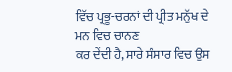ਵਿੱਚ ਪ੍ਰਭੂ-ਚਰਨਾਂ ਦੀ ਪ੍ਰੀਤ ਮਨੁੱਖ ਦੇ ਮਨ ਵਿਚ ਚਾਨਣ
ਕਰ ਦੇਂਦੀ ਹੈ, ਸਾਰੇ ਸੰਸਾਰ ਵਿਚ ਉਸ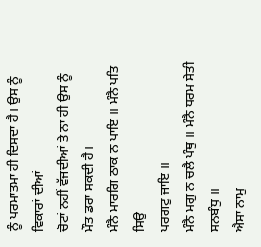ਨੂੰ ਪਰਮਾਤਮਾ ਹੀ ਦਿਸਦਾ ਹੈ। ਉਸ ਨੂੰ ਵਿਕਾਰਾਂ ਦੀਆਂ
ਚੋਟਾਂ ਨਹੀਂ ਵੱਜਦੀਆਂ ਤੇ ਨਾ ਹੀ ਉਸ ਨੂੰ ਮੌਤ ਡਰਾ ਸਕਦੀ ਹੈ।
ਮੰਨੈ ਮਾਰਗਿ ਠਾਕ ਨ ਪਾਇ ॥ ਮੰਨੈ ਪਤਿ ਸਿਉ
ਪਰਗਟੁ ਜਾਇ ॥
ਮੰਨੈ ਮਗੁ ਨ ਚਲੈ ਪੰਥੁ ॥ ਮੰਨੈ ਧਰਮ ਸੇਤੀ ਸਨਬੰਧੁ ॥
ਐਸਾ ਨਾਮੁ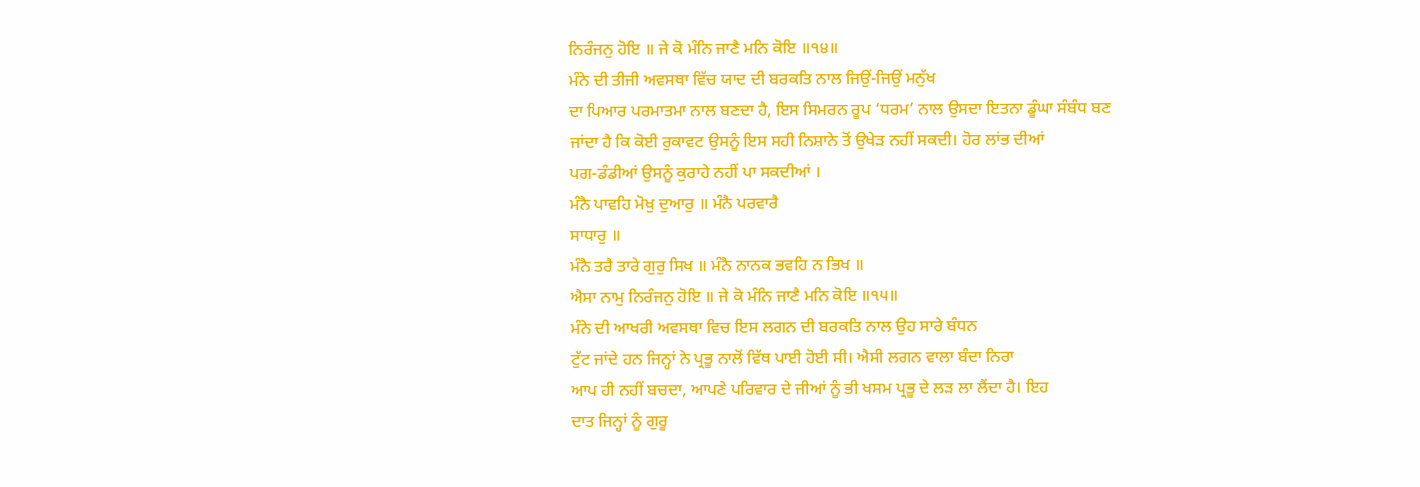ਨਿਰੰਜਨੁ ਹੋਇ ॥ ਜੇ ਕੋ ਮੰਨਿ ਜਾਣੈ ਮਨਿ ਕੋਇ ॥੧੪॥
ਮੰਨੇ ਦੀ ਤੀਜੀ ਅਵਸਥਾ ਵਿੱਚ ਯਾਦ ਦੀ ਬਰਕਤਿ ਨਾਲ ਜਿਉਂ-ਜਿਉਂ ਮਨੁੱਖ
ਦਾ ਪਿਆਰ ਪਰਮਾਤਮਾ ਨਾਲ ਬਣਦਾ ਹੈ, ਇਸ ਸਿਮਰਨ ਰੂਪ ‘ਧਰਮ’ ਨਾਲ ਉਸਦਾ ਇਤਨਾ ਡੂੰਘਾ ਸੰਬੰਧ ਬਣ
ਜਾਂਦਾ ਹੈ ਕਿ ਕੋਈ ਰੁਕਾਵਟ ਉਸਨੂੰ ਇਸ ਸਹੀ ਨਿਸ਼ਾਨੇ ਤੋਂ ਉਖੇੜ ਨਹੀਂ ਸਕਦੀ। ਹੋਰ ਲਾਂਭ ਦੀਆਂ
ਪਗ-ਡੰਡੀਆਂ ਉਸਨੂੰ ਕੁਰਾਹੇ ਨਹੀਂ ਪਾ ਸਕਦੀਆਂ ।
ਮੰਨੈ ਪਾਵਹਿ ਮੋਖੁ ਦੁਆਰੁ ॥ ਮੰਨੈ ਪਰਵਾਰੈ
ਸਾਧਾਰੁ ॥
ਮੰਨੈ ਤਰੈ ਤਾਰੇ ਗੁਰੁ ਸਿਖ ॥ ਮੰਨੈ ਨਾਨਕ ਭਵਹਿ ਨ ਭਿਖ ॥
ਐਸਾ ਨਾਮੁ ਨਿਰੰਜਨੁ ਹੋਇ ॥ ਜੇ ਕੋ ਮੰਨਿ ਜਾਣੈ ਮਨਿ ਕੋਇ ॥੧੫॥
ਮੰਨੇ ਦੀ ਆਖਰੀ ਅਵਸਥਾ ਵਿਚ ਇਸ ਲਗਨ ਦੀ ਬਰਕਤਿ ਨਾਲ ਉਹ ਸਾਰੇ ਬੰਧਨ
ਟੁੱਟ ਜਾਂਦੇ ਹਨ ਜਿਨ੍ਹਾਂ ਨੇ ਪ੍ਰਭੂ ਨਾਲੋਂ ਵਿੱਥ ਪਾਈ ਹੋਈ ਸੀ। ਐਸੀ ਲਗਨ ਵਾਲਾ ਬੰਦਾ ਨਿਰਾ
ਆਪ ਹੀ ਨਹੀਂ ਬਚਦਾ, ਆਪਣੇ ਪਰਿਵਾਰ ਦੇ ਜੀਆਂ ਨੂੰ ਭੀ ਖਸਮ ਪ੍ਰਭੂ ਦੇ ਲੜ ਲਾ ਲੈਂਦਾ ਹੈ। ਇਹ
ਦਾਤ ਜਿਨ੍ਹਾਂ ਨੂੰ ਗੁਰੂ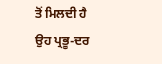ਤੋਂ ਮਿਲਦੀ ਹੈ ਉਹ ਪ੍ਰਭੂ-ਦਰ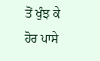ਤੋਂ ਖੁੰਝ ਕੇ ਹੋਰ ਪਾਸੇ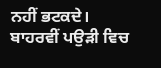ਨਹੀਂ ਭਟਕਦੇ।
ਬਾਹਰਵੀਂ ਪਉੜੀ ਵਿਚ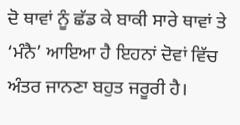ਦੋ ਥਾਵਾਂ ਨੂੰ ਛੱਡ ਕੇ ਬਾਕੀ ਸਾਰੇ ਥਾਵਾਂ ਤੇ
‘ਮੰਨੈ’ ਆਇਆ ਹੈ ਇਹਨਾਂ ਦੋਵਾਂ ਵਿੱਚ ਅੰਤਰ ਜਾਨਣਾ ਬਹੁਤ ਜਰੂਰੀ ਹੈ।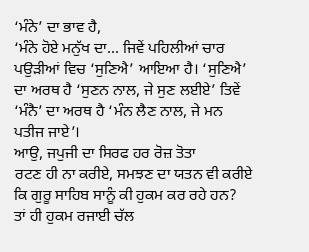‘ਮੰਨੇ’ ਦਾ ਭਾਵ ਹੈ,
‘ਮੰਨੇ ਹੋਏ ਮਨੁੱਖ ਦਾ... ਜਿਵੇਂ ਪਹਿਲੀਆਂ ਚਾਰ ਪਉੜੀਆਂ ਵਿਚ ‘ਸੁਣਿਐ’ ਆਇਆ ਹੈ। ‘ਸੁਣਿਐ’
ਦਾ ਅਰਥ ਹੈ ‘ਸੁਣਨ ਨਾਲ, ਜੇ ਸੁਣ ਲਈਏ’ ਤਿਵੇਂ ‘ਮੰਨੈ’ ਦਾ ਅਰਥ ਹੈ ‘ਮੰਨ ਲੈਣ ਨਾਲ, ਜੇ ਮਨ
ਪਤੀਜ ਜਾਏ’।
ਆਉ, ਜਪੁਜੀ ਦਾ ਸਿਰਫ ਹਰ ਰੋਜ਼ ਤੋਤਾ
ਰਟਣ ਹੀ ਨਾ ਕਰੀਏ, ਸਮਝਣ ਦਾ ਯਤਨ ਵੀ ਕਰੀਏ ਕਿ ਗੁਰੂ ਸਾਹਿਬ ਸਾਨੂੰ ਕੀ ਹੁਕਮ ਕਰ ਰਹੇ ਹਨ?
ਤਾਂ ਹੀ ਹੁਕਮ ਰਜਾਈ ਚੱਲ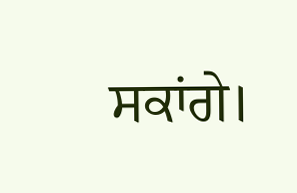ਸਕਾਂਗੇ।